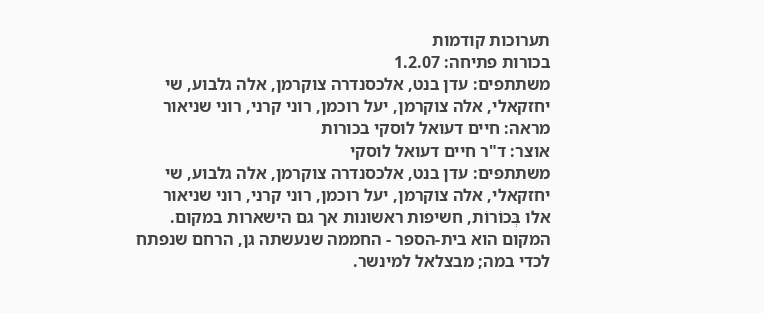תערוכות קודמות
בכורות פתיחה: 1.2.07
משתתפים: עדן בנט, אלכסנדרה צוקרמן, אלה גלבוע, שי יחזקאלי, אלה צוקרמן, יעל רוכמן, רוני קרני, רוני שניאור
מראה: חיים דעואל לוסקי בכורות
אוצר: ד"ר חיים דעואל לוסקי
משתתפים: עדן בנט, אלכסנדרה צוקרמן, אלה גלבוע, שי יחזקאלי, אלה צוקרמן, יעל רוכמן, רוני קרני, רוני שניאור
אלו בְּכוֹרוֹת, חשיפות ראשונות אך גם הישארות במקום. המקום הוא בית-הספר - החממה שנעשתה גן, הרחם שנפתח לכדי במה; מבצלאל למינשר.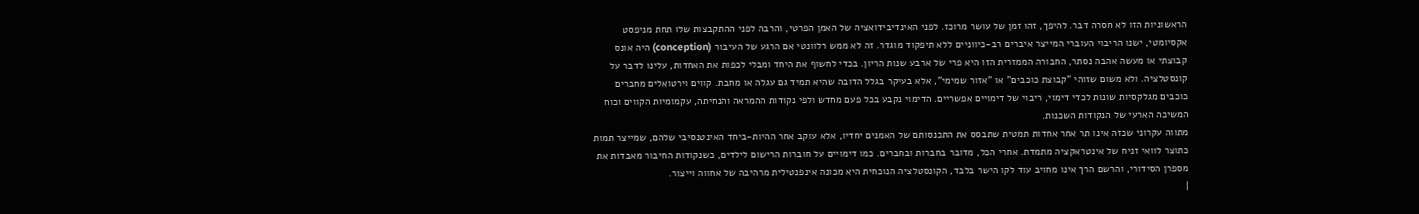הראשוניות הזו לא חסרה דבר. להיפך, זהו זמן של עושר מרוכז. לפני האינדיבידואציה של האמן הפרטי, והרבה לפני ההתקבצות שלו תחת מניפסט אקסיומטי, ישנו הריבוי העוברי המייצר איברים רב-כיווניים ללא תיפקוד מוגדר. זה לא ממש רלוונטי אם הרגע של העיבור (conception) היה אונס קבוצתי או מעשה אהבה נסתר, החבורה הממזרית הזו היא פרי של ארבע שנות הריון. בכדי לחשוף את היחד ומבלי לכפות את האחדות, עלינו לדבר על קונסטלציה. ולא משום שזוהי "קבוצת כוכבים" או "אזור שמימי", אלא בעיקר בגלל הדובה שהיא תמיד גם עגלה או מחבת. קווים וירטואלים מחברים כוכבים מגלקסיות שונות לכדי דימוי, ריבוי של דימויים אפשריים. הדימוי נקבע בכל פעם מחדש ולפי נקודות ההמראה והנחיתה, עקמומיות הקווים וכוח המשיכה הארעי של הנקודות השכנות.
מתווה עקרוני שכזה אינו תר אחר אחדות תמטית שתבסס את התכנסותם של האמנים יחדיו, אלא עוקב אחר ההיות-ביחד האינטנסיבי שלהם, שמייצר תמות כתוצר לוואי זניח של אינטראקציה מתמדת. אחרי הכל, מדובר בחברות ובחברים. כמו דימויים על חוברות הרישום לילדים, כשנקודות החיבור מאבדות את מספרן הסידורי, והרשם הרך אינו מחויב עוד לקו הישר בלבד, הקונסטלציה הנוכחית היא מכונה אינפנטילית מרהיבה של אחווה וייצור.
|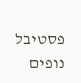פסטיבל נופים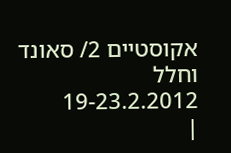אקוסטיים 2/ סאונד וחלל 19-23.2.2012
|